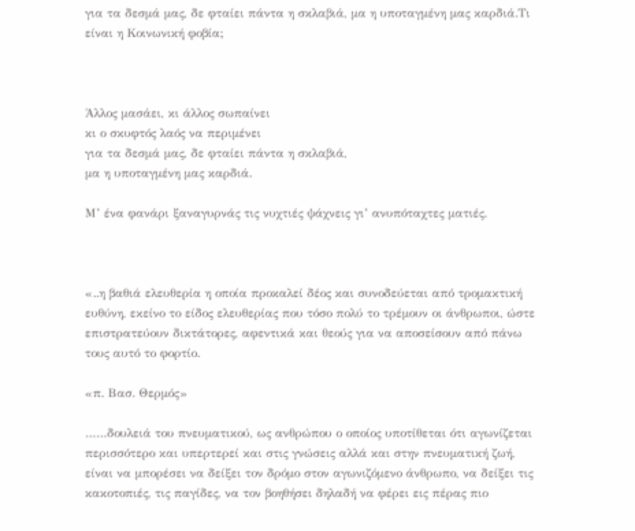για τα δεσμά μας, δε φταίει πάντα η σκλαβιά, μα η υποταγμένη μας καρδιά.Τι είναι η Κοινωνική φοβία;



Άλλος μασάει, κι άλλος σωπαίνει
κι ο σκυφτός λαός να περιμένει
για τα δεσμά μας, δε φταίει πάντα η σκλαβιά,
μα η υποταγμένη μας καρδιά.

Μ’ ένα φανάρι ξαναγυρνάς τις νυχτιές ψάχνεις γι’ ανυπόταχτες ματιές.



«..η βαθιά ελευθερία η οποία προκαλεί δέος και συνοδεύεται από τρομακτική ευθύνη, εκείνο το είδος ελευθερίας που τόσο πολύ το τρέμουν οι άνθρωποι, ώστε επιστρατεύουν δικτάτορες, αφεντικά και θεούς για να αποσείσουν από πάνω τους αυτό το φορτίο.

«π. Βασ. Θερμός»

……δουλειά του πνευματικού, ως ανθρώπου ο οποίος υποτίθεται ότι αγωνίζεται περισσότερο και υπερτερεί και στις γνώσεις αλλά και στην πνευματική ζωή, είναι να μπορέσει να δείξει τον δρόμο στον αγωνιζόμενο άνθρωπο, να δείξει τις κακοτοπιές, τις παγίδες, να τον βοηθήσει δηλαδή να φέρει εις πέρας πιο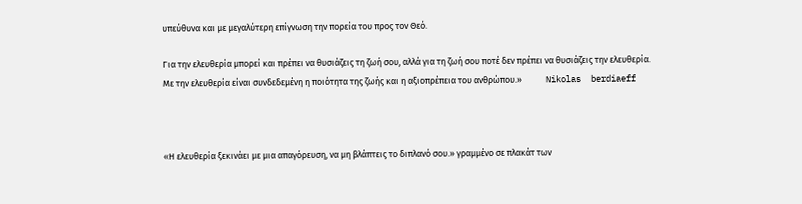υπεύθυνα και με μεγαλύτερη επίγνωση την πορεία του προς τον Θεό.

Για την ελευθερία μπορεί και πρέπει να θυσιάζεις τη ζωή σου, αλλά για τη ζωή σου ποτέ δεν πρέπει να θυσιάζεις την ελευθερία.
Με την ελευθερία είναι συνδεδεμένη η ποιότητα της ζωής και η αξιοπρέπεια του ανθρώπου.»            Nikolas  berdiaeff



«Η ελευθερία ξεκινάει με μια απαγόρευση, να μη βλάπτεις το διπλανό σου.» γραμμένο σε πλακάτ των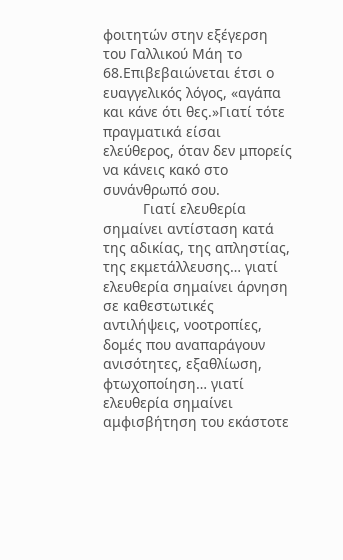φοιτητών στην εξέγερση του Γαλλικού Μάη το 68.Επιβεβαιώνεται έτσι ο ευαγγελικός λόγος, «αγάπα και κάνε ότι θες.»Γιατί τότε πραγματικά είσαι ελεύθερος, όταν δεν μπορείς να κάνεις κακό στο συνάνθρωπό σου.
          Γιατί ελευθερία σημαίνει αντίσταση κατά της αδικίας, της απληστίας, της εκμετάλλευσης… γιατί ελευθερία σημαίνει άρνηση σε καθεστωτικές αντιλήψεις, νοοτροπίες, δομές που αναπαράγουν ανισότητες, εξαθλίωση, φτωχοποίηση… γιατί ελευθερία σημαίνει αμφισβήτηση του εκάστοτε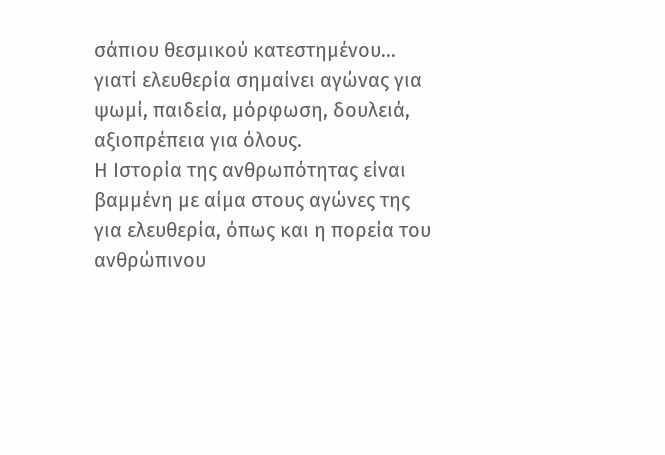σάπιου θεσμικού κατεστημένου… γιατί ελευθερία σημαίνει αγώνας για ψωμί, παιδεία, μόρφωση, δουλειά, αξιοπρέπεια για όλους.
Η Ιστορία της ανθρωπότητας είναι βαμμένη με αίμα στους αγώνες της για ελευθερία, όπως και η πορεία του ανθρώπινου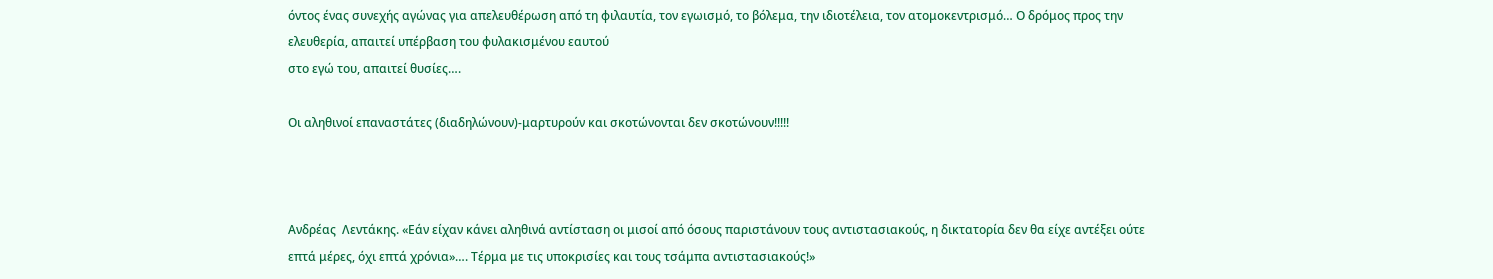όντος ένας συνεχής αγώνας για απελευθέρωση από τη φιλαυτία, τον εγωισμό, το βόλεμα, την ιδιοτέλεια, τον ατομοκεντρισμό… Ο δρόμος προς την ελευθερία, απαιτεί υπέρβαση του φυλακισμένου εαυτού
στο εγώ του, απαιτεί θυσίες….

Οι αληθινοί επαναστάτες (διαδηλώνουν)-μαρτυρούν και σκοτώνονται δεν σκοτώνουν!!!!!



Ανδρέας  Λεντάκης. «Εάν είχαν κάνει αληθινά αντίσταση οι μισοί από όσους παριστάνουν τους αντιστασιακούς, η δικτατορία δεν θα είχε αντέξει ούτε επτά μέρες, όχι επτά χρόνια»…. Τέρμα με τις υποκρισίες και τους τσάμπα αντιστασιακούς!»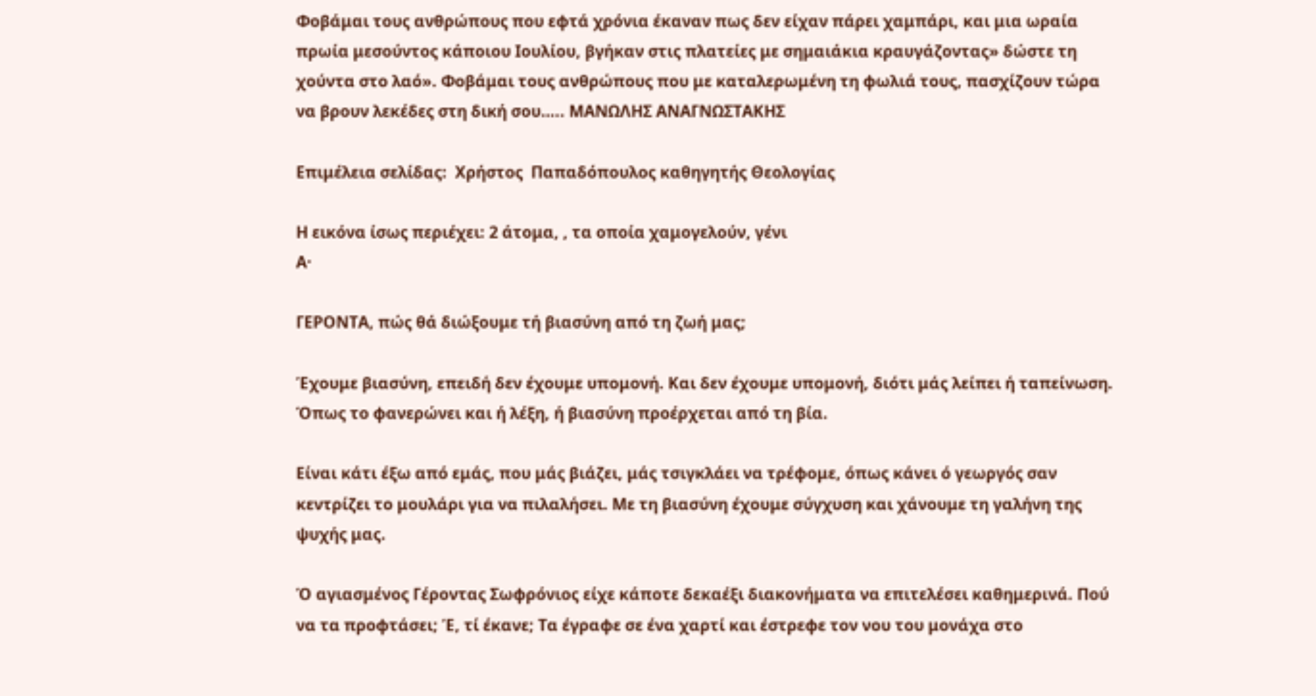Φοβάμαι τους ανθρώπους που εφτά χρόνια έκαναν πως δεν είχαν πάρει χαμπάρι, και μια ωραία πρωία μεσούντος κάποιου Ιουλίου, βγήκαν στις πλατείες με σημαιάκια κραυγάζοντας» δώστε τη χούντα στο λαό». Φοβάμαι τους ανθρώπους που με καταλερωμένη τη φωλιά τους, πασχίζουν τώρα να βρουν λεκέδες στη δική σου….. ΜΑΝΩΛΗΣ ΑΝΑΓΝΩΣΤΑΚΗΣ

Επιμέλεια σελίδας:  Χρήστος  Παπαδόπουλος καθηγητής Θεολογίας

Η εικόνα ίσως περιέχει: 2 άτομα, , τα οποία χαμογελούν, γένι
Α·

ΓΕΡΟΝΤΑ, πώς θά διώξουμε τή βιασύνη από τη ζωή μας;

Έχουμε βιασύνη, επειδή δεν έχουμε υπομονή. Και δεν έχουμε υπομονή, διότι μάς λείπει ή ταπείνωση. Όπως το φανερώνει και ή λέξη, ή βιασύνη προέρχεται από τη βία.

Είναι κάτι έξω από εμάς, που μάς βιάζει, μάς τσιγκλάει να τρέφομε, όπως κάνει ό γεωργός σαν κεντρίζει το μουλάρι για να πιλαλήσει. Με τη βιασύνη έχουμε σύγχυση και χάνουμε τη γαλήνη της ψυχής μας.

Ό αγιασμένος Γέροντας Σωφρόνιος είχε κάποτε δεκαέξι διακονήματα να επιτελέσει καθημερινά. Πού να τα προφτάσει; Έ, τί έκανε; Τα έγραφε σε ένα χαρτί και έστρεφε τον νου του μονάχα στο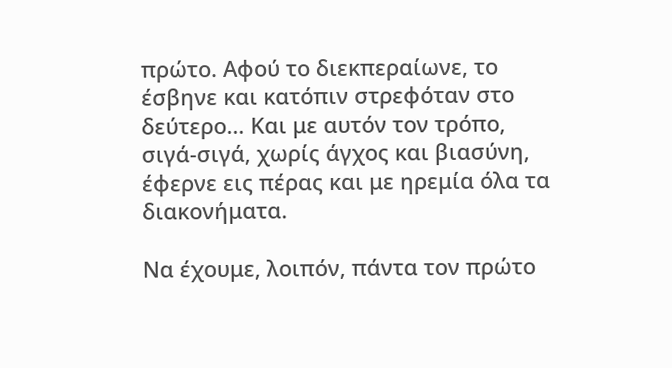πρώτο. Αφού το διεκπεραίωνε, το έσβηνε και κατόπιν στρεφόταν στο δεύτερο… Και με αυτόν τον τρόπο, σιγά-σιγά, χωρίς άγχος και βιασύνη, έφερνε εις πέρας και με ηρεμία όλα τα διακονήματα.

Να έχουμε, λοιπόν, πάντα τον πρώτο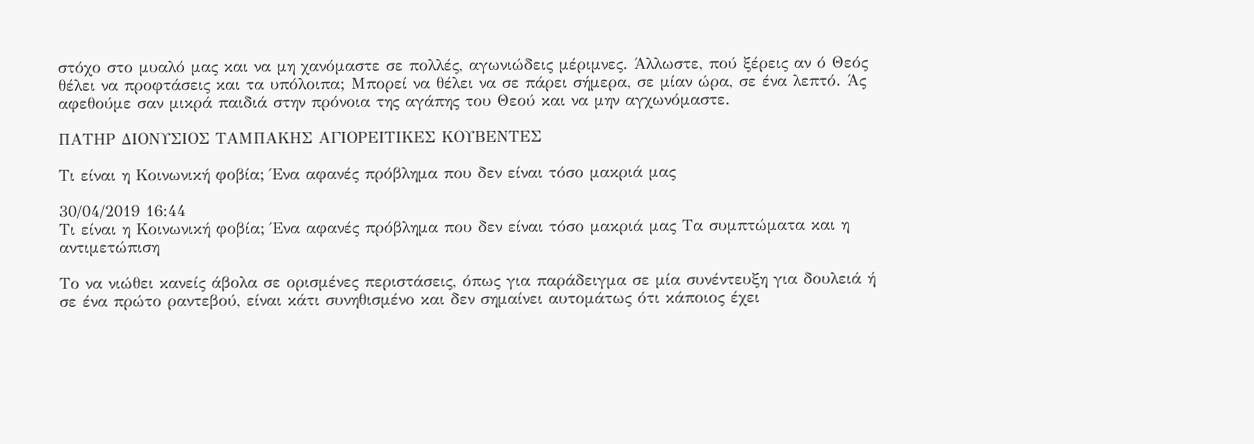στόχο στο μυαλό μας και να μη χανόμαστε σε πολλές, αγωνιώδεις μέριμνες. Άλλωστε, πού ξέρεις αν ό Θεός θέλει να προφτάσεις και τα υπόλοιπα; Μπορεί να θέλει να σε πάρει σήμερα, σε μίαν ώρα, σε ένα λεπτό. Άς αφεθούμε σαν μικρά παιδιά στην πρόνοια της αγάπης του Θεού και να μην αγχωνόμαστε.

ΠΑΤΗΡ ΔΙΟΝΥΣΙΟΣ ΤΑΜΠΑΚΗΣ ΑΓΙΟΡΕΙΤΙΚΕΣ ΚΟΥΒΕΝΤΕΣ

Τι είναι η Κοινωνική φοβία; Ένα αφανές πρόβλημα που δεν είναι τόσο μακριά μας

30/04/2019 16:44
Τι είναι η Κοινωνική φοβία; Ένα αφανές πρόβλημα που δεν είναι τόσο μακριά μας Τα συμπτώματα και η αντιμετώπιση

Το να νιώθει κανείς άβολα σε ορισμένες περιστάσεις, όπως για παράδειγμα σε μία συνέντευξη για δουλειά ή σε ένα πρώτο ραντεβού, είναι κάτι συνηθισμένο και δεν σημαίνει αυτομάτως ότι κάποιος έχει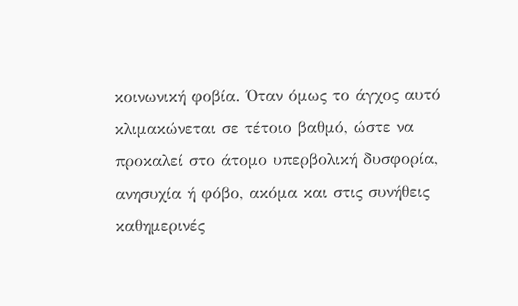κοινωνική φοβία. Όταν όμως το άγχος αυτό κλιμακώνεται σε τέτοιο βαθμό, ώστε να προκαλεί στο άτομο υπερβολική δυσφορία, ανησυχία ή φόβο, ακόμα και στις συνήθεις καθημερινές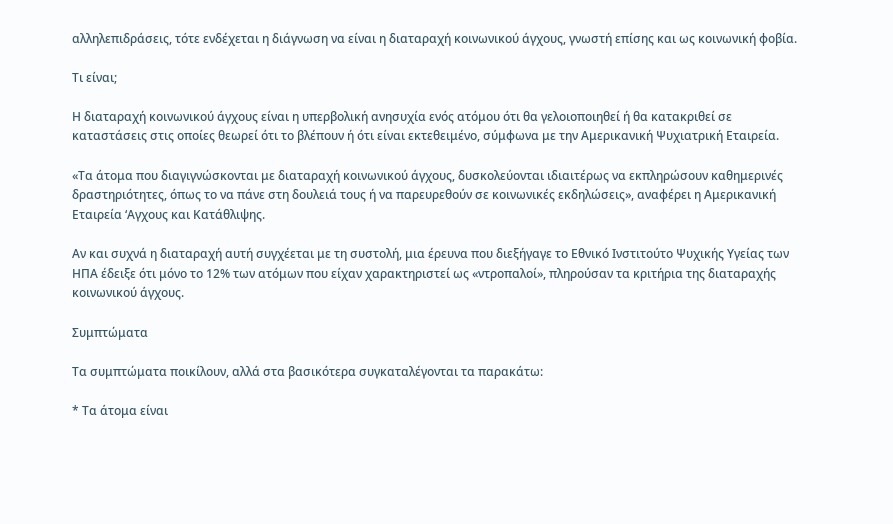αλληλεπιδράσεις, τότε ενδέχεται η διάγνωση να είναι η διαταραχή κοινωνικού άγχους, γνωστή επίσης και ως κοινωνική φοβία.

Τι είναι;

Η διαταραχή κοινωνικού άγχους είναι η υπερβολική ανησυχία ενός ατόμου ότι θα γελοιοποιηθεί ή θα κατακριθεί σε καταστάσεις στις οποίες θεωρεί ότι το βλέπουν ή ότι είναι εκτεθειμένο, σύμφωνα με την Αμερικανική Ψυχιατρική Εταιρεία.

«Τα άτομα που διαγιγνώσκονται με διαταραχή κοινωνικού άγχους, δυσκολεύονται ιδιαιτέρως να εκπληρώσουν καθημερινές δραστηριότητες, όπως το να πάνε στη δουλειά τους ή να παρευρεθούν σε κοινωνικές εκδηλώσεις», αναφέρει η Αμερικανική Εταιρεία ‘Αγχους και Κατάθλιψης.

Αν και συχνά η διαταραχή αυτή συγχέεται με τη συστολή, μια έρευνα που διεξήγαγε το Εθνικό Ινστιτούτο Ψυχικής Υγείας των ΗΠΑ έδειξε ότι μόνο το 12% των ατόμων που είχαν χαρακτηριστεί ως «ντροπαλοί», πληρούσαν τα κριτήρια της διαταραχής κοινωνικού άγχους.

Συμπτώματα

Τα συμπτώματα ποικίλουν, αλλά στα βασικότερα συγκαταλέγονται τα παρακάτω:

* Τα άτομα είναι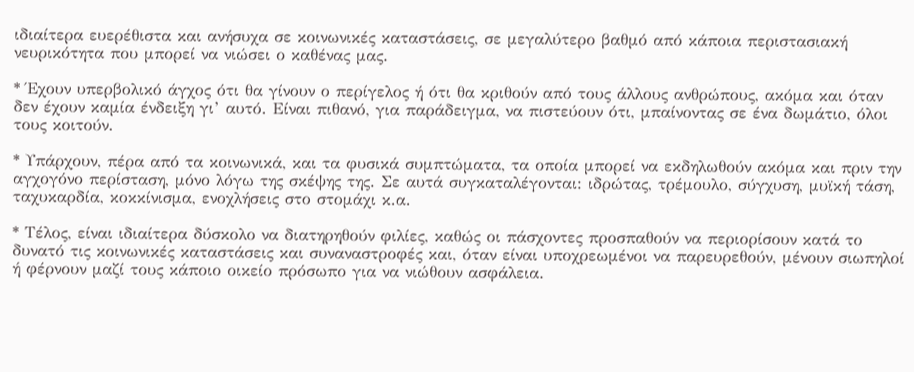ιδιαίτερα ευερέθιστα και ανήσυχα σε κοινωνικές καταστάσεις, σε μεγαλύτερο βαθμό από κάποια περιστασιακή νευρικότητα που μπορεί να νιώσει ο καθένας μας.

* Έχουν υπερβολικό άγχος ότι θα γίνουν ο περίγελος ή ότι θα κριθούν από τους άλλους ανθρώπους, ακόμα και όταν δεν έχουν καμία ένδειξη γι’ αυτό. Είναι πιθανό, για παράδειγμα, να πιστεύουν ότι, μπαίνοντας σε ένα δωμάτιο, όλοι τους κοιτούν.

* Υπάρχουν, πέρα από τα κοινωνικά, και τα φυσικά συμπτώματα, τα οποία μπορεί να εκδηλωθούν ακόμα και πριν την αγχογόνο περίσταση, μόνο λόγω της σκέψης της. Σε αυτά συγκαταλέγονται: ιδρώτας, τρέμουλο, σύγχυση, μυϊκή τάση, ταχυκαρδία, κοκκίνισμα, ενοχλήσεις στο στομάχι κ.α.

* Τέλος, είναι ιδιαίτερα δύσκολο να διατηρηθούν φιλίες, καθώς οι πάσχοντες προσπαθούν να περιορίσουν κατά το δυνατό τις κοινωνικές καταστάσεις και συναναστροφές και, όταν είναι υποχρεωμένοι να παρευρεθούν, μένουν σιωπηλοί ή φέρνουν μαζί τους κάποιο οικείο πρόσωπο για να νιώθουν ασφάλεια.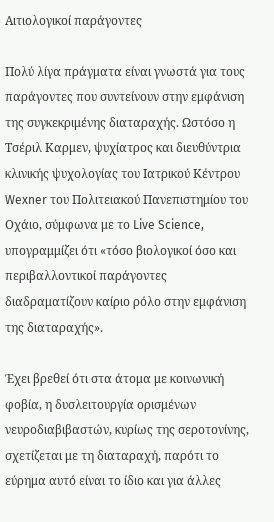Αιτιολογικοί παράγοντες

Πολύ λίγα πράγματα είναι γνωστά για τους παράγοντες που συντείνουν στην εμφάνιση της συγκεκριμένης διαταραχής. Ωστόσο η Τσέριλ Καρμεν, ψυχίατρος και διευθύντρια κλινικής ψυχολογίας του Ιατρικού Κέντρου Wexner του Πολιτειακού Πανεπιστημίου του Οχάιο, σύμφωνα με το Live Science, υπογραμμίζει ότι «τόσο βιολογικοί όσο και περιβαλλοντικοί παράγοντες διαδραματίζουν καίριο ρόλο στην εμφάνιση της διαταραχής».

Έχει βρεθεί ότι στα άτομα με κοινωνική φοβία, η δυσλειτουργία ορισμένων νευροδιαβιβαστών, κυρίως της σεροτονίνης, σχετίζεται με τη διαταραχή, παρότι το εύρημα αυτό είναι το ίδιο και για άλλες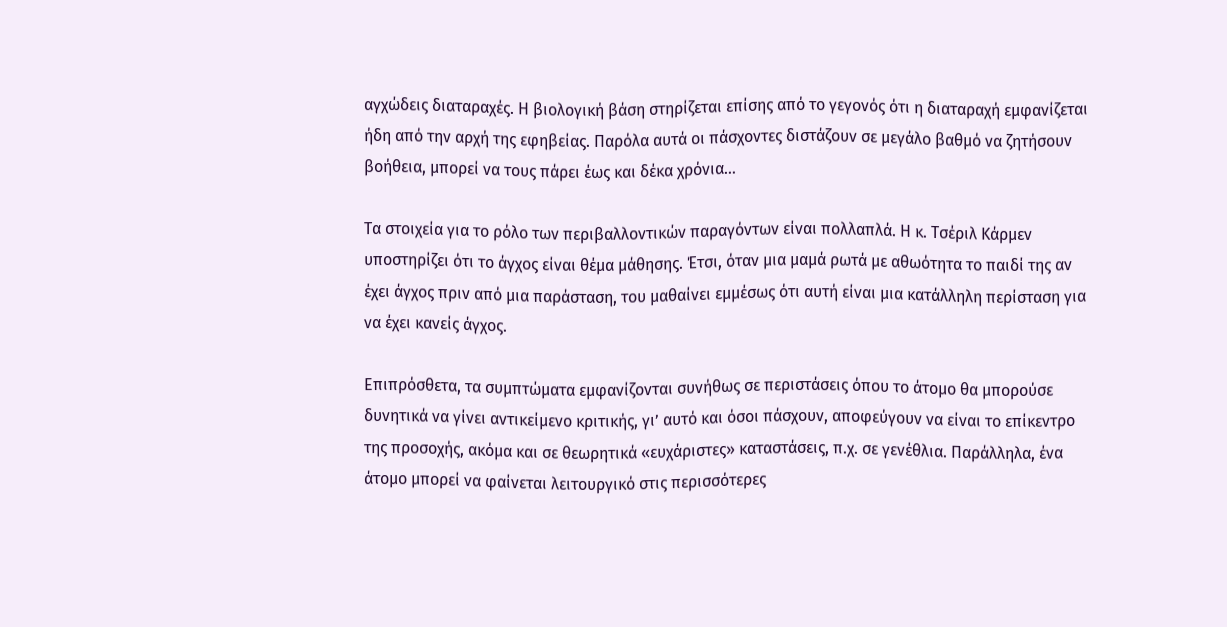αγχώδεις διαταραχές. Η βιολογική βάση στηρίζεται επίσης από το γεγονός ότι η διαταραχή εμφανίζεται ήδη από την αρχή της εφηβείας. Παρόλα αυτά οι πάσχοντες διστάζουν σε μεγάλο βαθμό να ζητήσουν βοήθεια, μπορεί να τους πάρει έως και δέκα χρόνια…

Τα στοιχεία για το ρόλο των περιβαλλοντικών παραγόντων είναι πολλαπλά. Η κ. Τσέριλ Κάρμεν υποστηρίζει ότι το άγχος είναι θέμα μάθησης. Έτσι, όταν μια μαμά ρωτά με αθωότητα το παιδί της αν έχει άγχος πριν από μια παράσταση, του μαθαίνει εμμέσως ότι αυτή είναι μια κατάλληλη περίσταση για να έχει κανείς άγχος.

Επιπρόσθετα, τα συμπτώματα εμφανίζονται συνήθως σε περιστάσεις όπου το άτομο θα μπορούσε δυνητικά να γίνει αντικείμενο κριτικής, γι’ αυτό και όσοι πάσχουν, αποφεύγουν να είναι το επίκεντρο της προσοχής, ακόμα και σε θεωρητικά «ευχάριστες» καταστάσεις, π.χ. σε γενέθλια. Παράλληλα, ένα άτομο μπορεί να φαίνεται λειτουργικό στις περισσότερες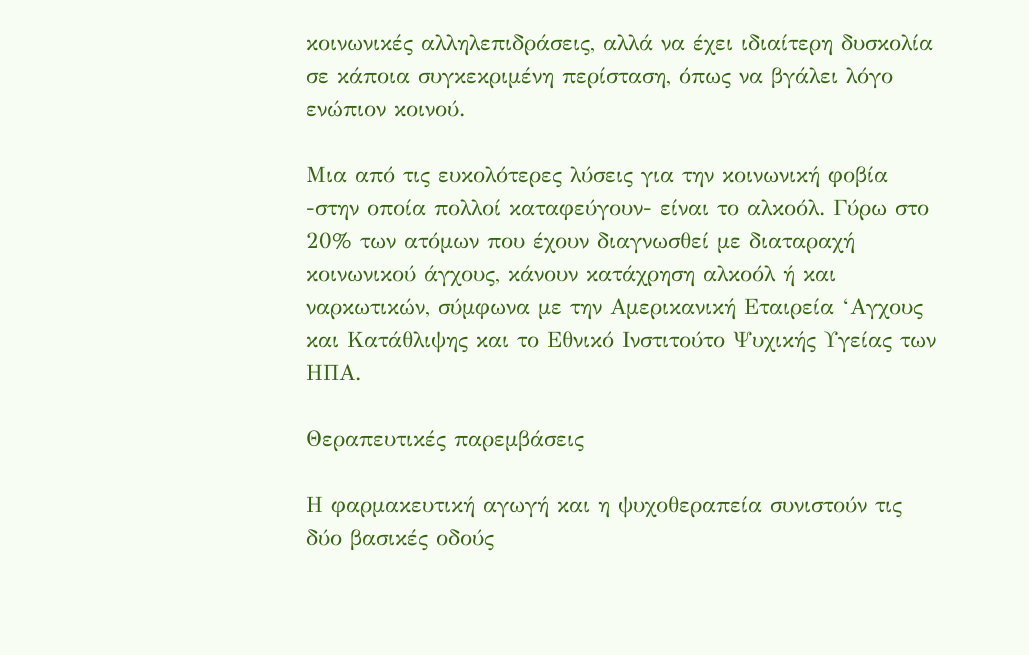κοινωνικές αλληλεπιδράσεις, αλλά να έχει ιδιαίτερη δυσκολία σε κάποια συγκεκριμένη περίσταση, όπως να βγάλει λόγο ενώπιον κοινού.

Μια από τις ευκολότερες λύσεις για την κοινωνική φοβία -στην οποία πολλοί καταφεύγουν- είναι το αλκοόλ. Γύρω στο 20% των ατόμων που έχουν διαγνωσθεί με διαταραχή κοινωνικού άγχους, κάνουν κατάχρηση αλκοόλ ή και ναρκωτικών, σύμφωνα με την Αμερικανική Εταιρεία ‘Αγχους και Κατάθλιψης και το Εθνικό Ινστιτούτο Ψυχικής Υγείας των ΗΠΑ.

Θεραπευτικές παρεμβάσεις

Η φαρμακευτική αγωγή και η ψυχοθεραπεία συνιστούν τις δύο βασικές οδούς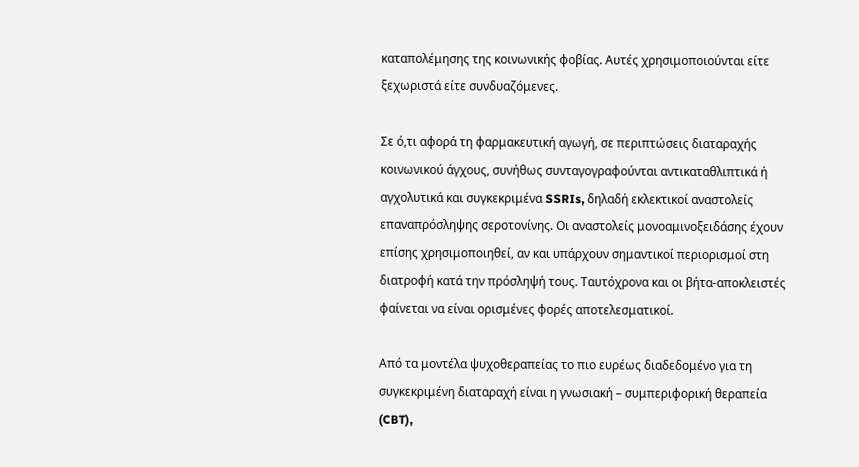καταπολέμησης της κοινωνικής φοβίας. Αυτές χρησιμοποιούνται είτε ξεχωριστά είτε συνδυαζόμενες.

Σε ό,τι αφορά τη φαρμακευτική αγωγή, σε περιπτώσεις διαταραχής κοινωνικού άγχους, συνήθως συνταγογραφούνται αντικαταθλιπτικά ή αγχολυτικά και συγκεκριμένα SSRIs, δηλαδή εκλεκτικοί αναστολείς επαναπρόσληψης σεροτονίνης. Οι αναστολείς μονοαμινοξειδάσης έχουν επίσης χρησιμοποιηθεί, αν και υπάρχουν σημαντικοί περιορισμοί στη διατροφή κατά την πρόσληψή τους. Ταυτόχρονα και οι βήτα-αποκλειστές φαίνεται να είναι ορισμένες φορές αποτελεσματικοί.

Από τα μοντέλα ψυχοθεραπείας το πιο ευρέως διαδεδομένο για τη συγκεκριμένη διαταραχή είναι η γνωσιακή – συμπεριφορική θεραπεία (CBT),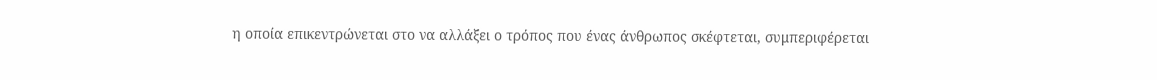η οποία επικεντρώνεται στο να αλλάξει ο τρόπος που ένας άνθρωπος σκέφτεται, συμπεριφέρεται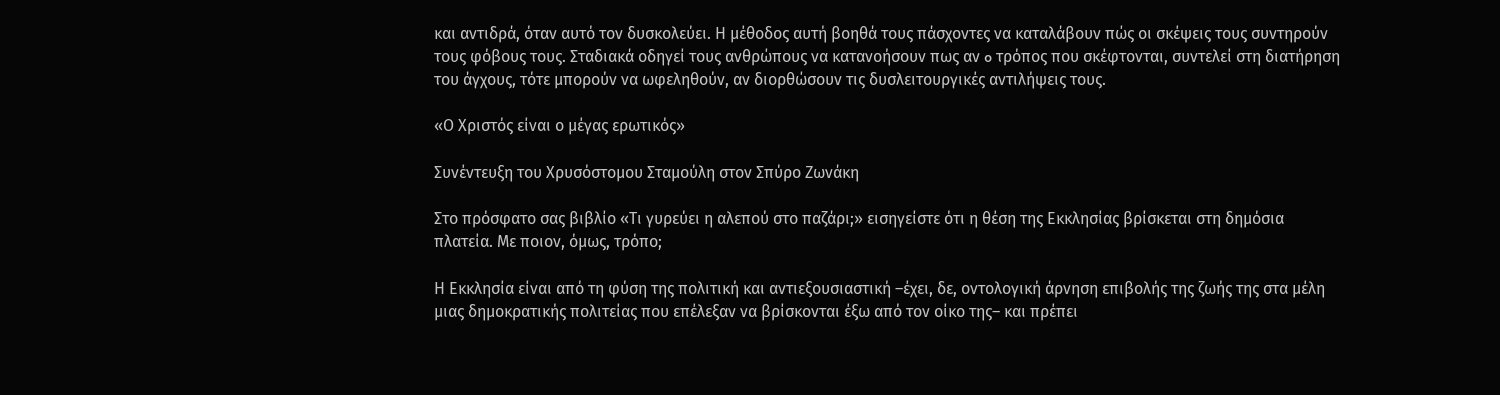και αντιδρά, όταν αυτό τον δυσκολεύει. Η μέθοδος αυτή βοηθά τους πάσχοντες να καταλάβουν πώς οι σκέψεις τους συντηρούν τους φόβους τους. Σταδιακά οδηγεί τους ανθρώπους να κατανοήσουν πως αν o τρόπος που σκέφτονται, συντελεί στη διατήρηση του άγχους, τότε μπορούν να ωφεληθούν, αν διορθώσουν τις δυσλειτουργικές αντιλήψεις τους.

«Ο Χριστός είναι ο μέγας ερωτικός»

Συνέντευξη του Χρυσόστομου Σταμούλη στον Σπύρο Ζωνάκη

Στο πρόσφατο σας βιβλίο «Τι γυρεύει η αλεπού στο παζάρι;» εισηγείστε ότι η θέση της Εκκλησίας βρίσκεται στη δημόσια πλατεία. Με ποιον, όμως, τρόπο;

Η Εκκλησία είναι από τη φύση της πολιτική και αντιεξουσιαστική –έχει, δε, οντολογική άρνηση επιβολής της ζωής της στα μέλη μιας δημοκρατικής πολιτείας που επέλεξαν να βρίσκονται έξω από τον οίκο της– και πρέπει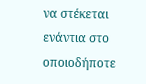να στέκεται ενάντια στο οποιοδήποτε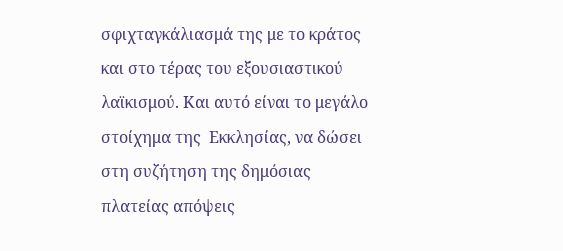σφιχταγκάλιασμά της με το κράτος και στο τέρας του εξουσιαστικού λαϊκισμού. Και αυτό είναι το μεγάλο στοίχημα της  Εκκλησίας, να δώσει στη συζήτηση της δημόσιας πλατείας απόψεις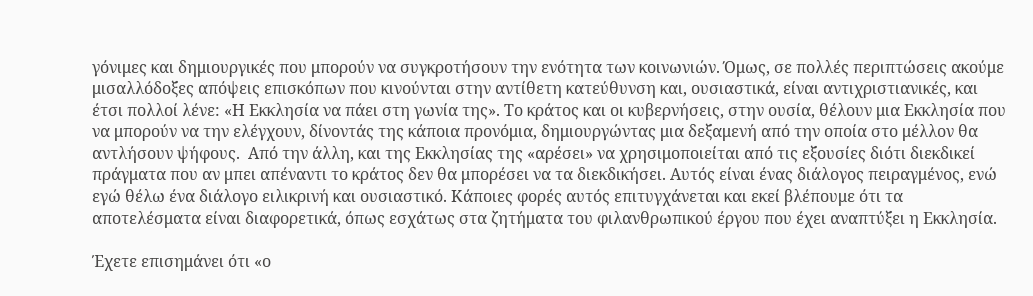γόνιμες και δημιουργικές που μπορούν να συγκροτήσουν την ενότητα των κοινωνιών. Όμως, σε πολλές περιπτώσεις ακούμε  μισαλλόδοξες απόψεις επισκόπων που κινούνται στην αντίθετη κατεύθυνση και, ουσιαστικά, είναι αντιχριστιανικές, και έτσι πολλοί λένε: «Η Εκκλησία να πάει στη γωνία της». Το κράτος και οι κυβερνήσεις, στην ουσία, θέλουν μια Εκκλησία που να μπορούν να την ελέγχουν, δίνοντάς της κάποια προνόμια, δημιουργώντας μια δεξαμενή από την οποία στο μέλλον θα αντλήσουν ψήφους.  Από την άλλη, και της Εκκλησίας της «αρέσει» να χρησιμοποιείται από τις εξουσίες διότι διεκδικεί πράγματα που αν μπει απέναντι το κράτος δεν θα μπορέσει να τα διεκδικήσει. Αυτός είναι ένας διάλογος πειραγμένος, ενώ εγώ θέλω ένα διάλογο ειλικρινή και ουσιαστικό. Κάποιες φορές αυτός επιτυγχάνεται και εκεί βλέπουμε ότι τα αποτελέσματα είναι διαφορετικά, όπως εσχάτως στα ζητήματα του φιλανθρωπικού έργου που έχει αναπτύξει η Εκκλησία.

Έχετε επισημάνει ότι «ο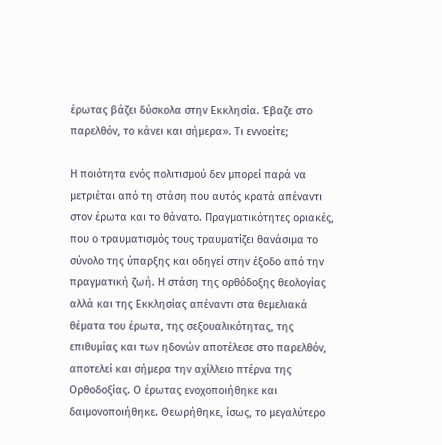έρωτας βάζει δύσκολα στην Εκκλησία. Έβαζε στο παρελθόν, το κάνει και σήμερα». Τι εννοείτε;

Η ποιότητα ενός πολιτισμού δεν μπορεί παρά να μετριέται από τη στάση που αυτός κρατά απέναντι στον έρωτα και το θάνατο. Πραγματικότητες οριακές, που ο τραυματισμός τους τραυματίζει θανάσιμα το σύνολο της ύπαρξης και οδηγεί στην έξοδο από την πραγματική ζωή. Η στάση της ορθόδοξης θεολογίας αλλά και της Εκκλησίας απέναντι στα θεμελιακά θέματα του έρωτα, της σεξουαλικότητας, της επιθυμίας και των ηδονών αποτέλεσε στο παρελθόν, αποτελεί και σήμερα την αχίλλειο πτέρνα της Ορθοδοξίας. Ο έρωτας ενοχοποιήθηκε και δαιμονοποιήθηκε. Θεωρήθηκε, ίσως, το μεγαλύτερο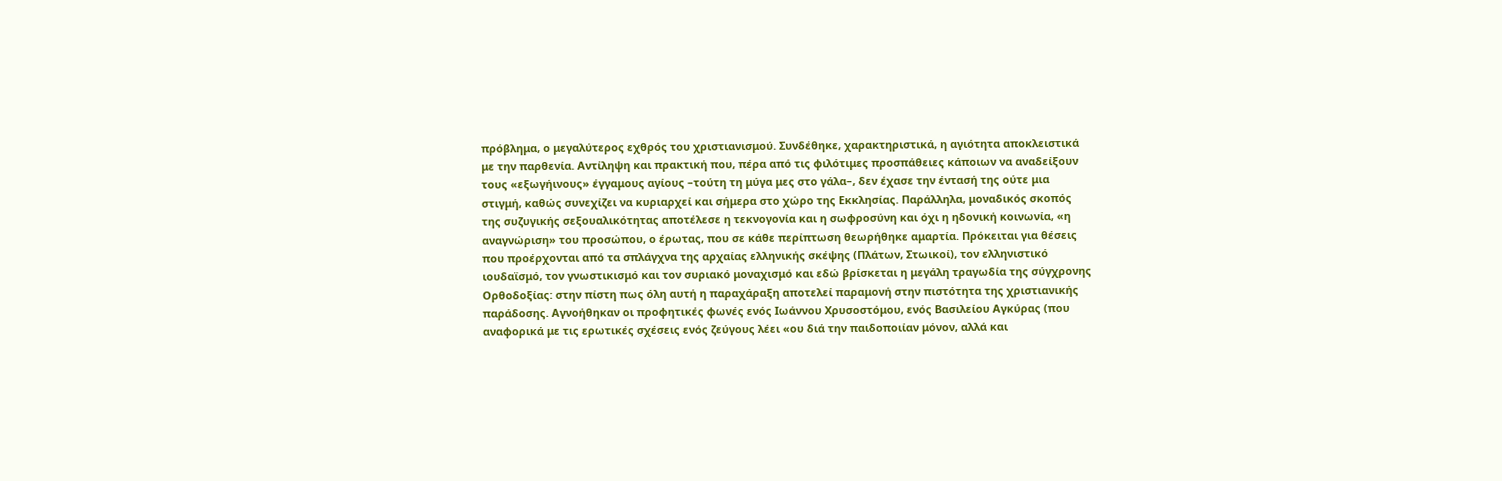πρόβλημα, ο μεγαλύτερος εχθρός του χριστιανισμού. Συνδέθηκε, χαρακτηριστικά, η αγιότητα αποκλειστικά με την παρθενία. Αντίληψη και πρακτική που, πέρα από τις φιλότιμες προσπάθειες κάποιων να αναδείξουν τους «εξωγήινους» έγγαμους αγίους –τούτη τη μύγα μες στο γάλα–, δεν έχασε την έντασή της ούτε μια στιγμή, καθώς συνεχίζει να κυριαρχεί και σήμερα στο χώρο της Εκκλησίας. Παράλληλα, μοναδικός σκοπός της συζυγικής σεξουαλικότητας αποτέλεσε η τεκνογονία και η σωφροσύνη και όχι η ηδονική κοινωνία, «η αναγνώριση» του προσώπου, ο έρωτας, που σε κάθε περίπτωση θεωρήθηκε αμαρτία. Πρόκειται για θέσεις που προέρχονται από τα σπλάγχνα της αρχαίας ελληνικής σκέψης (Πλάτων, Στωικοί), τον ελληνιστικό ιουδαϊσμό, τον γνωστικισμό και τον συριακό μοναχισμό και εδώ βρίσκεται η μεγάλη τραγωδία της σύγχρονης Ορθοδοξίας: στην πίστη πως όλη αυτή η παραχάραξη αποτελεί παραμονή στην πιστότητα της χριστιανικής παράδοσης. Αγνοήθηκαν οι προφητικές φωνές ενός Ιωάννου Χρυσοστόμου, ενός Βασιλείου Αγκύρας (που αναφορικά με τις ερωτικές σχέσεις ενός ζεύγους λέει «ου διά την παιδοποιίαν μόνον, αλλά και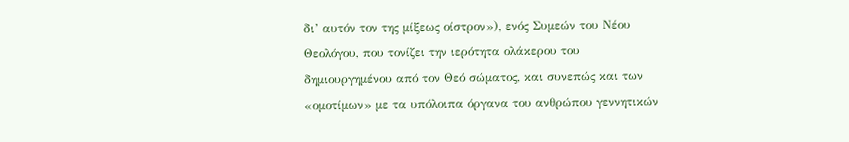δι’ αυτόν τον της μίξεως οίστρον»), ενός Συμεών του Νέου Θεολόγου, που τονίζει την ιερότητα ολάκερου του δημιουργημένου από τον Θεό σώματος, και συνεπώς και των «ομοτίμων» με τα υπόλοιπα όργανα του ανθρώπου γεννητικών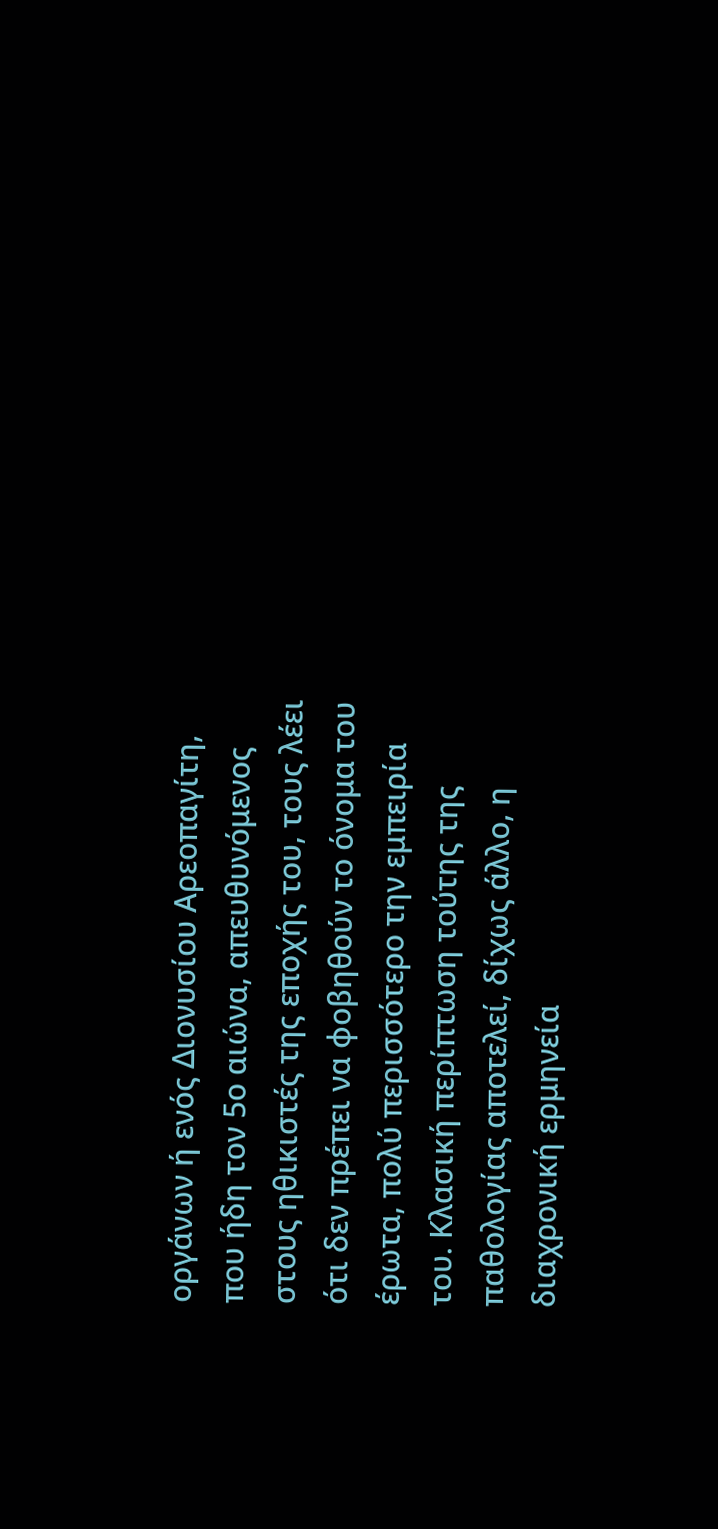οργάνων ή ενός Διονυσίου Αρεοπαγίτη, που ήδη τον 5ο αιώνα, απευθυνόμενος στους ηθικιστές της εποχής του, τους λέει ότι δεν πρέπει να φοβηθούν το όνομα του έρωτα, πολύ περισσότερο την εμπειρία του. Κλασική περίπτωση τούτης της παθολογίας αποτελεί, δίχως άλλο, η διαχρονική ερμηνεία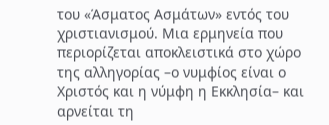του «Άσματος Ασμάτων» εντός του χριστιανισμού. Μια ερμηνεία που περιορίζεται αποκλειστικά στο χώρο της αλληγορίας –ο νυμφίος είναι ο Χριστός και η νύμφη η Εκκλησία– και αρνείται τη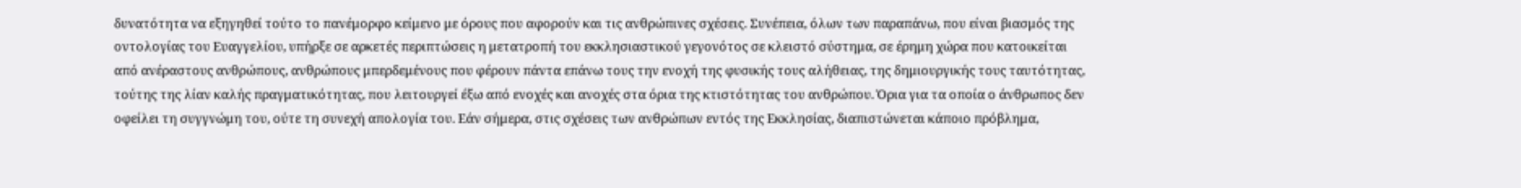δυνατότητα να εξηγηθεί τούτο το πανέμορφο κείμενο με όρους που αφορούν και τις ανθρώπινες σχέσεις. Συνέπεια, όλων των παραπάνω, που είναι βιασμός της οντολογίας του Ευαγγελίου, υπήρξε σε αρκετές περιπτώσεις η μετατροπή του εκκλησιαστικού γεγονότος σε κλειστό σύστημα, σε έρημη χώρα που κατοικείται από ανέραστους ανθρώπους, ανθρώπους μπερδεμένους που φέρουν πάντα επάνω τους την ενοχή της φυσικής τους αλήθειας, της δημιουργικής τους ταυτότητας, τούτης της λίαν καλής πραγματικότητας, που λειτουργεί έξω από ενοχές και ανοχές στα όρια της κτιστότητας του ανθρώπου. Όρια για τα οποία ο άνθρωπος δεν οφείλει τη συγγνώμη του, ούτε τη συνεχή απολογία του. Εάν σήμερα, στις σχέσεις των ανθρώπων εντός της Εκκλησίας, διαπιστώνεται κάποιο πρόβλημα,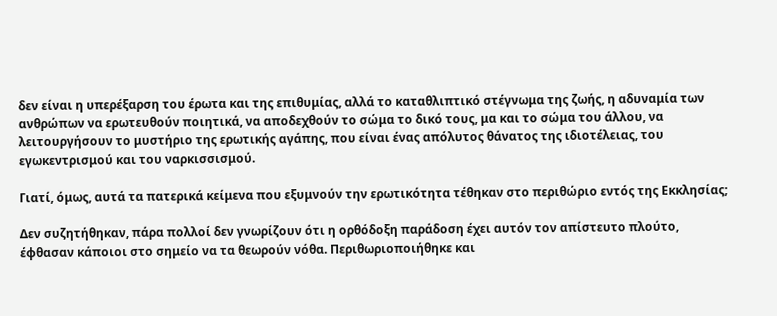δεν είναι η υπερέξαρση του έρωτα και της επιθυμίας, αλλά το καταθλιπτικό στέγνωμα της ζωής, η αδυναμία των ανθρώπων να ερωτευθούν ποιητικά, να αποδεχθούν το σώμα το δικό τους, μα και το σώμα του άλλου, να λειτουργήσουν το μυστήριο της ερωτικής αγάπης, που είναι ένας απόλυτος θάνατος της ιδιοτέλειας, του εγωκεντρισμού και του ναρκισσισμού.

Γιατί, όμως, αυτά τα πατερικά κείμενα που εξυμνούν την ερωτικότητα τέθηκαν στο περιθώριο εντός της Εκκλησίας;

Δεν συζητήθηκαν, πάρα πολλοί δεν γνωρίζουν ότι η ορθόδοξη παράδοση έχει αυτόν τον απίστευτο πλούτο, έφθασαν κάποιοι στο σημείο να τα θεωρούν νόθα. Περιθωριοποιήθηκε και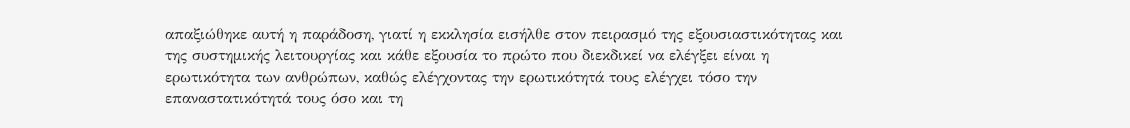απαξιώθηκε αυτή η παράδοση, γιατί η εκκλησία εισήλθε στον πειρασμό της εξουσιαστικότητας και της συστημικής λειτουργίας και κάθε εξουσία το πρώτο που διεκδικεί να ελέγξει είναι η ερωτικότητα των ανθρώπων, καθώς ελέγχοντας την ερωτικότητά τους ελέγχει τόσο την επαναστατικότητά τους όσο και τη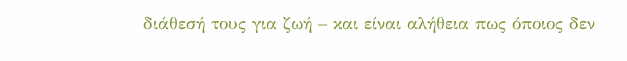διάθεσή τους για ζωή – και είναι αλήθεια πως όποιος δεν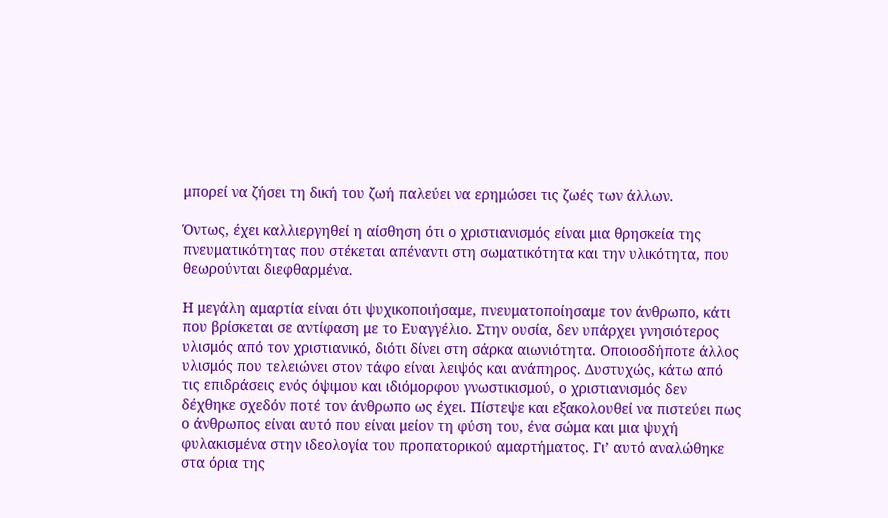μπορεί να ζήσει τη δική του ζωή παλεύει να ερημώσει τις ζωές των άλλων.

Όντως, έχει καλλιεργηθεί η αίσθηση ότι ο χριστιανισμός είναι μια θρησκεία της πνευματικότητας που στέκεται απέναντι στη σωματικότητα και την υλικότητα, που θεωρούνται διεφθαρμένα.

Η μεγάλη αμαρτία είναι ότι ψυχικοποιήσαμε, πνευματοποίησαμε τον άνθρωπο, κάτι που βρίσκεται σε αντίφαση με το Ευαγγέλιο. Στην ουσία, δεν υπάρχει γνησιότερος υλισμός από τον χριστιανικό, διότι δίνει στη σάρκα αιωνιότητα. Οποιοσδήποτε άλλος υλισμός που τελειώνει στον τάφο είναι λειψός και ανάπηρος. Δυστυχώς, κάτω από τις επιδράσεις ενός όψιμου και ιδιόμορφου γνωστικισμού, ο χριστιανισμός δεν δέχθηκε σχεδόν ποτέ τον άνθρωπο ως έχει. Πίστεψε και εξακολουθεί να πιστεύει πως ο άνθρωπος είναι αυτό που είναι μείον τη φύση του, ένα σώμα και μια ψυχή φυλακισμένα στην ιδεολογία του προπατορικού αμαρτήματος. Γι’ αυτό αναλώθηκε στα όρια της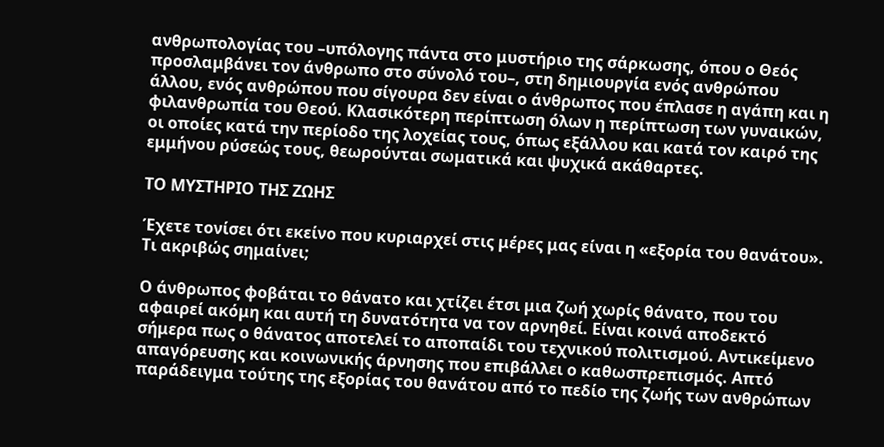ανθρωπολογίας του –υπόλογης πάντα στο μυστήριο της σάρκωσης, όπου ο Θεός προσλαμβάνει τον άνθρωπο στο σύνολό του–, στη δημιουργία ενός ανθρώπου άλλου, ενός ανθρώπου που σίγουρα δεν είναι ο άνθρωπος που έπλασε η αγάπη και η φιλανθρωπία του Θεού. Κλασικότερη περίπτωση όλων η περίπτωση των γυναικών, οι οποίες κατά την περίοδο της λοχείας τους, όπως εξάλλου και κατά τον καιρό της εμμήνου ρύσεώς τους, θεωρούνται σωματικά και ψυχικά ακάθαρτες.

ΤΟ ΜΥΣΤΗΡΙΟ ΤΗΣ ΖΩΗΣ

Έχετε τονίσει ότι εκείνο που κυριαρχεί στις μέρες μας είναι η «εξορία του θανάτου». Τι ακριβώς σημαίνει;

Ο άνθρωπος φοβάται το θάνατο και χτίζει έτσι μια ζωή χωρίς θάνατο, που του αφαιρεί ακόμη και αυτή τη δυνατότητα να τον αρνηθεί. Είναι κοινά αποδεκτό σήμερα πως ο θάνατος αποτελεί το αποπαίδι του τεχνικού πολιτισμού. Αντικείμενο απαγόρευσης και κοινωνικής άρνησης που επιβάλλει ο καθωσπρεπισμός. Απτό παράδειγμα τούτης της εξορίας του θανάτου από το πεδίο της ζωής των ανθρώπων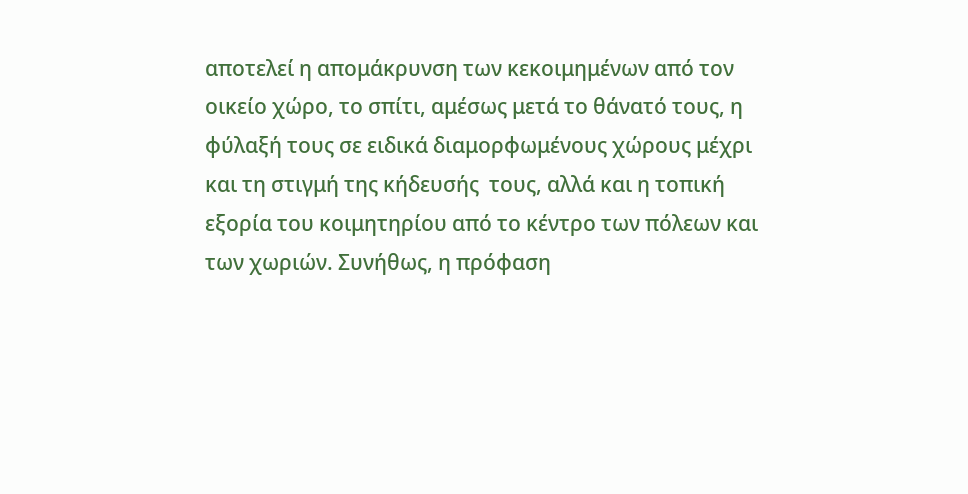αποτελεί η απομάκρυνση των κεκοιμημένων από τον οικείο χώρο, το σπίτι, αμέσως μετά το θάνατό τους, η φύλαξή τους σε ειδικά διαμορφωμένους χώρους μέχρι και τη στιγμή της κήδευσής  τους, αλλά και η τοπική εξορία του κοιμητηρίου από το κέντρο των πόλεων και των χωριών. Συνήθως, η πρόφαση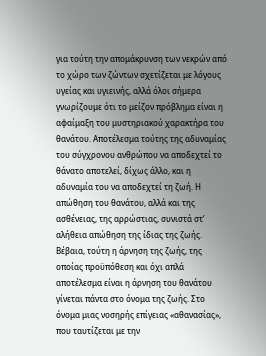για τούτη την απομάκρυνση των νεκρών από το χώρο των ζώντων σχετίζεται με λόγους υγείας και υγιεινής, αλλά όλοι σήμερα γνωρίζουμε ότι το μείζον πρόβλημα είναι η αφαίμαξη του μυστηριακού χαρακτήρα του θανάτου. Αποτέλεσμα τούτης της αδυναμίας του σύγχρονου ανθρώπου να αποδεχτεί το θάνατο αποτελεί, δίχως άλλο, και η αδυναμία του να αποδεχτεί τη ζωή. Η απώθηση του θανάτου, αλλά και της ασθένειας, της αρρώστιας, συνιστά στ’ αλήθεια απώθηση της ίδιας της ζωής. Βέβαια, τούτη η άρνηση της ζωής, της οποίας προϋπόθεση και όχι απλά αποτέλεσμα είναι η άρνηση του θανάτου γίνεται πάντα στο όνομα της ζωής. Στο όνομα μιας νοσηρής επίγειας «αθανασίας», που ταυτίζεται με την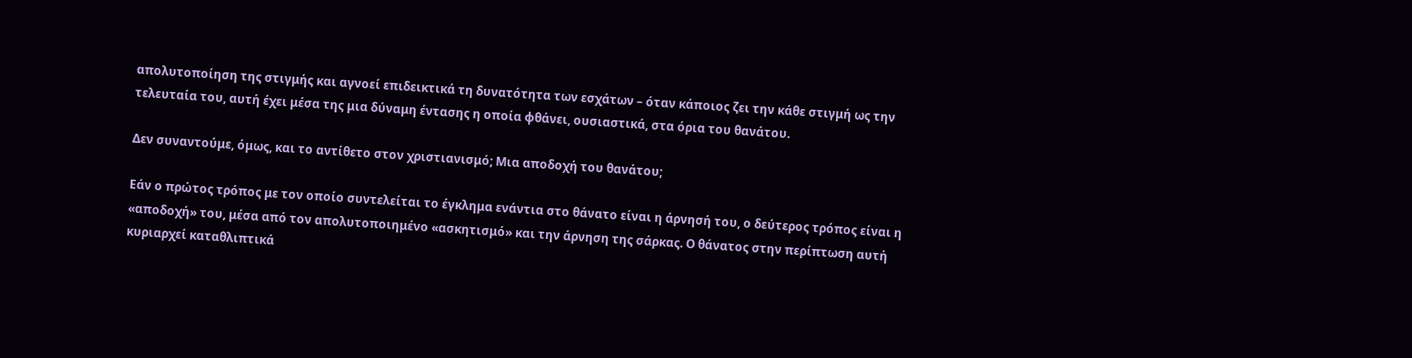απολυτοποίηση της στιγμής και αγνοεί επιδεικτικά τη δυνατότητα των εσχάτων – όταν κάποιος ζει την κάθε στιγμή ως την τελευταία του, αυτή έχει μέσα της μια δύναμη έντασης η οποία φθάνει, ουσιαστικά, στα όρια του θανάτου.

Δεν συναντούμε, όμως, και το αντίθετο στον χριστιανισμό; Μια αποδοχή του θανάτου;

Εάν ο πρώτος τρόπος με τον οποίο συντελείται το έγκλημα ενάντια στο θάνατο είναι η άρνησή του, ο δεύτερος τρόπος είναι η «αποδοχή» του, μέσα από τον απολυτοποιημένο «ασκητισμό» και την άρνηση της σάρκας. Ο θάνατος στην περίπτωση αυτή κυριαρχεί καταθλιπτικά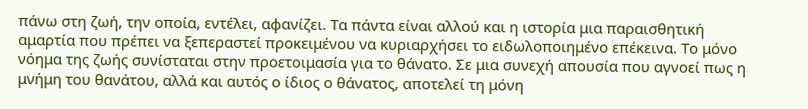πάνω στη ζωή, την οποία, εντέλει, αφανίζει. Τα πάντα είναι αλλού και η ιστορία μια παραισθητική αμαρτία που πρέπει να ξεπεραστεί προκειμένου να κυριαρχήσει το ειδωλοποιημένο επέκεινα. Το μόνο νόημα της ζωής συνίσταται στην προετοιμασία για το θάνατο. Σε μια συνεχή απουσία που αγνοεί πως η μνήμη του θανάτου, αλλά και αυτός ο ίδιος ο θάνατος, αποτελεί τη μόνη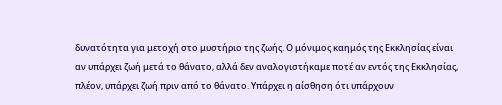δυνατότητα για μετοχή στο μυστήριο της ζωής. Ο μόνιμος καημός της Εκκλησίας είναι αν υπάρχει ζωή μετά το θάνατο, αλλά δεν αναλογιστήκαμε ποτέ αν εντός της Εκκλησίας, πλέον, υπάρχει ζωή πριν από το θάνατο. Υπάρχει η αίσθηση ότι υπάρχουν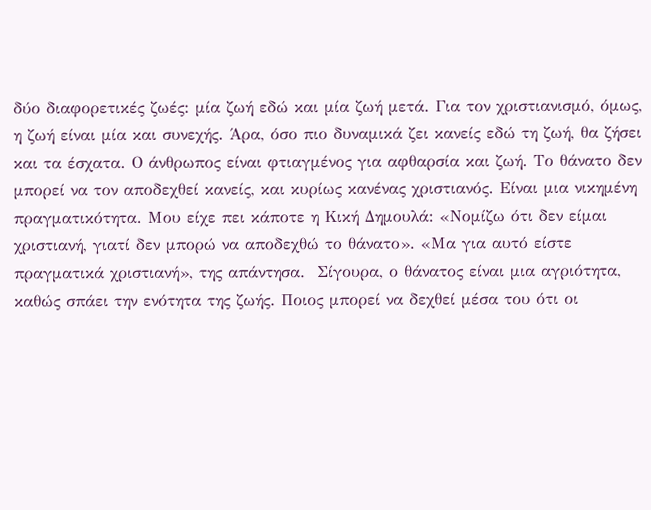δύο διαφορετικές ζωές: μία ζωή εδώ και μία ζωή μετά. Για τον χριστιανισμό, όμως, η ζωή είναι μία και συνεχής. Άρα, όσο πιο δυναμικά ζει κανείς εδώ τη ζωή, θα ζήσει και τα έσχατα. Ο άνθρωπος είναι φτιαγμένος για αφθαρσία και ζωή. Το θάνατο δεν μπορεί να τον αποδεχθεί κανείς, και κυρίως κανένας χριστιανός. Είναι μια νικημένη πραγματικότητα. Μου είχε πει κάποτε η Κική Δημουλά: «Νομίζω ότι δεν είμαι χριστιανή, γιατί δεν μπορώ να αποδεχθώ το θάνατο». «Μα για αυτό είστε πραγματικά χριστιανή», της απάντησα.  Σίγουρα, ο θάνατος είναι μια αγριότητα, καθώς σπάει την ενότητα της ζωής. Ποιος μπορεί να δεχθεί μέσα του ότι οι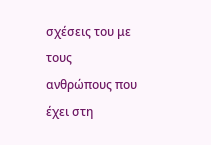σχέσεις του με τους ανθρώπους που έχει στη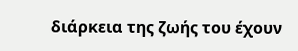διάρκεια της ζωής του έχουν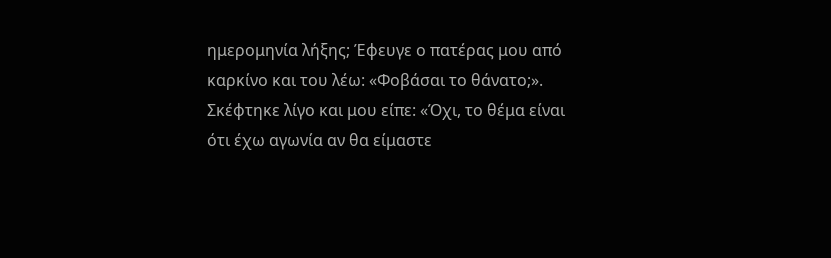ημερομηνία λήξης; Έφευγε ο πατέρας μου από καρκίνο και του λέω: «Φοβάσαι το θάνατο;». Σκέφτηκε λίγο και μου είπε: «Όχι, το θέμα είναι ότι έχω αγωνία αν θα είμαστε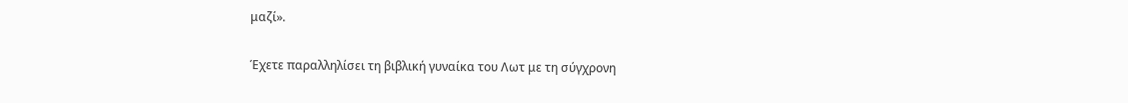μαζί».

Έχετε παραλληλίσει τη βιβλική γυναίκα του Λωτ με τη σύγχρονη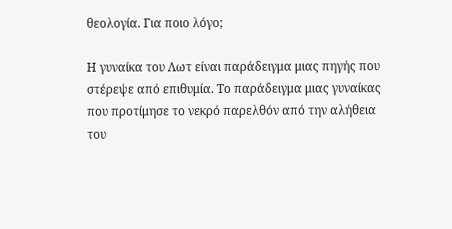θεολογία. Για ποιο λόγο;

Η γυναίκα του Λωτ είναι παράδειγμα μιας πηγής που στέρεψε από επιθυμία. Το παράδειγμα μιας γυναίκας που προτίμησε το νεκρό παρελθόν από την αλήθεια του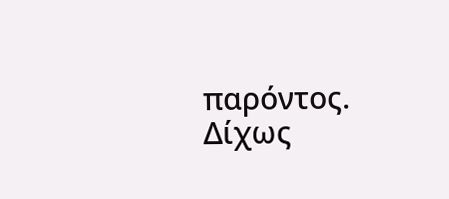παρόντος. Δίχως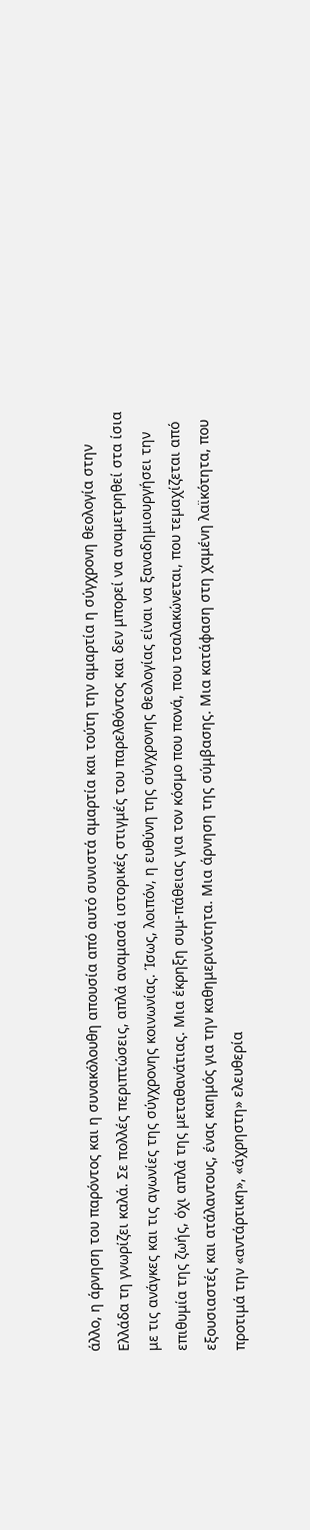άλλο, η άρνηση του παρόντος και η συνακόλουθη απουσία από αυτό συνιστά αμαρτία και τούτη την αμαρτία η σύγχρονη θεολογία στην Ελλάδα τη γνωρίζει καλά. Σε πολλές περιπτώσεις, απλά αναμασά ιστορικές στιγμές του παρελθόντος και δεν μπορεί να αναμετρηθεί στα ίσια με τις ανάγκες και τις αγωνίες της σύγχρονης κοινωνίας. Ίσως, λοιπόν, η ευθύνη της σύγχρονης θεολογίας είναι να ξαναδημιουργήσει την επιθυμία της ζωής, όχι απλά της μεταθανάτιας. Μια έκρηξη συμ-πάθειας για τον κόσμο που πονά, που τσαλακώνεται, που τεμαχίζεται από εξουσιαστές και ατάλαντους, ένας καημός για την καθημερινότητα. Μια άρνηση της σύμβασης. Μια κατάφαση στη χαμένη λαϊκότητα, που προτιμά την «αντάρτικη», «άχρηστη» ελευθερία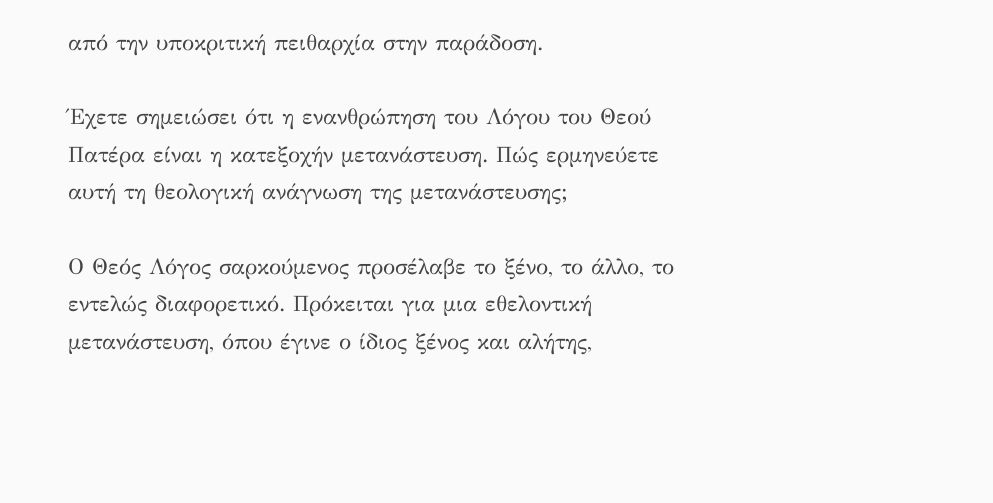από την υποκριτική πειθαρχία στην παράδοση.

Έχετε σημειώσει ότι η ενανθρώπηση του Λόγου του Θεού Πατέρα είναι η κατεξοχήν μετανάστευση. Πώς ερμηνεύετε αυτή τη θεολογική ανάγνωση της μετανάστευσης;

Ο Θεός Λόγος σαρκούμενος προσέλαβε το ξένο, το άλλο, το εντελώς διαφορετικό. Πρόκειται για μια εθελοντική μετανάστευση, όπου έγινε ο ίδιος ξένος και αλήτης,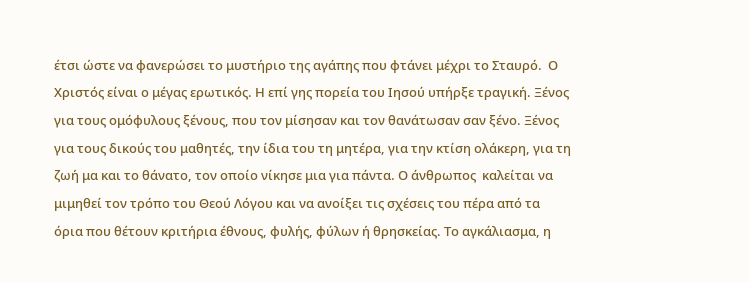έτσι ώστε να φανερώσει το μυστήριο της αγάπης που φτάνει μέχρι το Σταυρό.  Ο Χριστός είναι ο μέγας ερωτικός. Η επί γης πορεία του Ιησού υπήρξε τραγική. Ξένος για τους ομόφυλους ξένους, που τον μίσησαν και τον θανάτωσαν σαν ξένο. Ξένος για τους δικούς του μαθητές, την ίδια του τη μητέρα, για την κτίση ολάκερη, για τη ζωή μα και το θάνατο, τον οποίο νίκησε μια για πάντα. Ο άνθρωπος  καλείται να μιμηθεί τον τρόπο του Θεού Λόγου και να ανοίξει τις σχέσεις του πέρα από τα όρια που θέτουν κριτήρια έθνους, φυλής, φύλων ή θρησκείας. Το αγκάλιασμα, η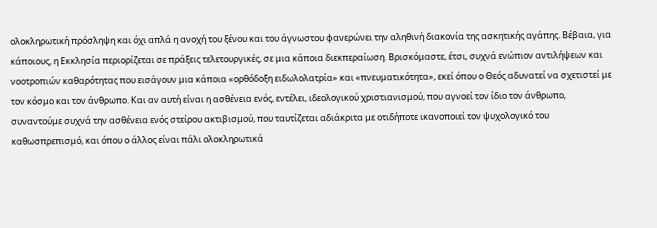ολοκληρωτική πρόσληψη και όχι απλά η ανοχή του ξένου και του άγνωστου φανερώνει την αληθινή διακονία της ασκητικής αγάπης. Βέβαια, για κάποιους, η Εκκλησία περιορίζεται σε πράξεις τελετουργικές, σε μια κάποια διεκπεραίωση. Βρισκόμαστε, έτσι, συχνά ενώπιον αντιλήψεων και νοοτροπιών καθαρότητας που εισάγουν μια κάποια «ορθόδοξη ειδωλολατρία» και «πνευματικότητα», εκεί όπου ο Θεός αδυνατεί να σχετιστεί με τον κόσμο και τον άνθρωπο. Και αν αυτή είναι η ασθένεια ενός, εντέλει, ιδεολογικού χριστιανισμού, που αγνοεί τον ίδιο τον άνθρωπο, συναντούμε συχνά την ασθένεια ενός στείρου ακτιβισμού, που ταυτίζεται αδιάκριτα με οτιδήποτε ικανοποιεί τον ψυχολογικό του καθωσπρεπισμό, και όπου ο άλλος είναι πάλι ολοκληρωτικά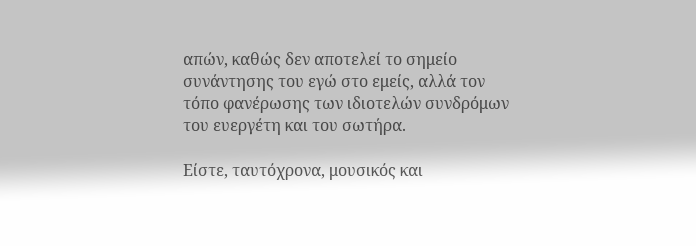απών, καθώς δεν αποτελεί το σημείο συνάντησης του εγώ στο εμείς, αλλά τον τόπο φανέρωσης των ιδιοτελών συνδρόμων του ευεργέτη και του σωτήρα.

Είστε, ταυτόχρονα, μουσικός και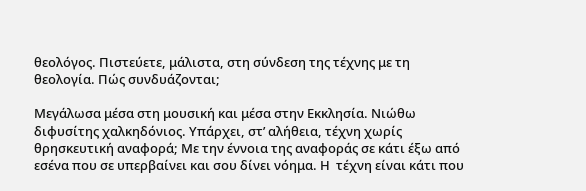θεολόγος. Πιστεύετε, μάλιστα, στη σύνδεση της τέχνης με τη θεολογία. Πώς συνδυάζονται;

Μεγάλωσα μέσα στη μουσική και μέσα στην Εκκλησία. Νιώθω διφυσίτης χαλκηδόνιος. Υπάρχει, στ’ αλήθεια, τέχνη χωρίς θρησκευτική αναφορά; Με την έννοια της αναφοράς σε κάτι έξω από εσένα που σε υπερβαίνει και σου δίνει νόημα. Η  τέχνη είναι κάτι που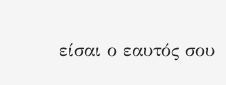είσαι ο εαυτός σου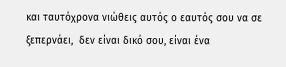και ταυτόχρονα νιώθεις αυτός ο εαυτός σου να σε ξεπερνάει,  δεν είναι δικό σου, είναι ένα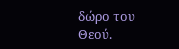δώρο του Θεού.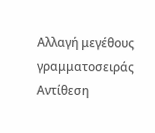Αλλαγή μεγέθους γραμματοσειράς
Αντίθεση